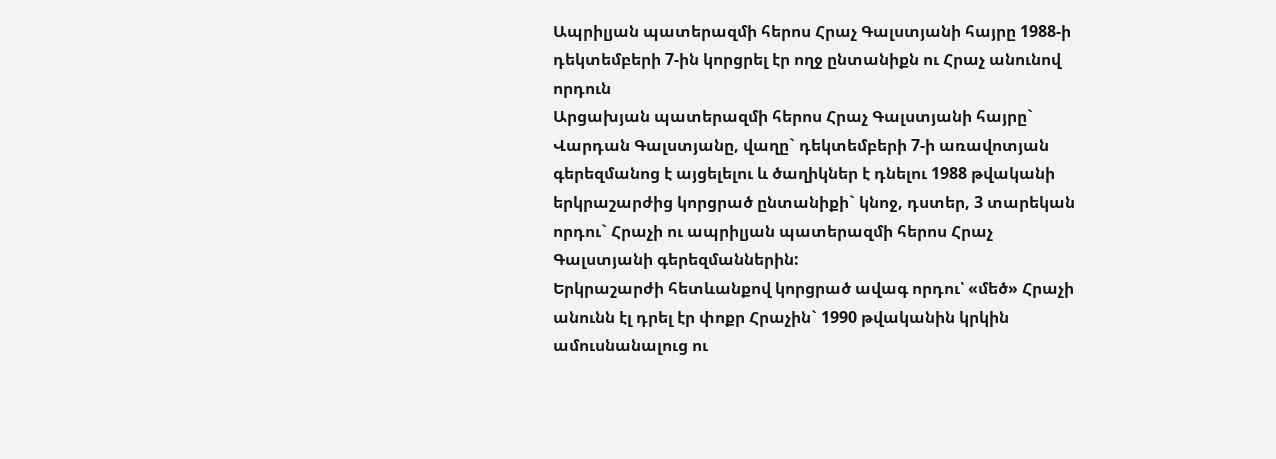Ապրիլյան պատերազմի հերոս Հրաչ Գալստյանի հայրը 1988-ի դեկտեմբերի 7-ին կորցրել էր ողջ ընտանիքն ու Հրաչ անունով որդուն
Արցախյան պատերազմի հերոս Հրաչ Գալստյանի հայրը` Վարդան Գալստյանը, վաղը` դեկտեմբերի 7-ի առավոտյան գերեզմանոց է այցելելու և ծաղիկներ է դնելու 1988 թվականի երկրաշարժից կորցրած ընտանիքի` կնոջ, դստեր, 3 տարեկան որդու` Հրաչի ու ապրիլյան պատերազմի հերոս Հրաչ Գալստյանի գերեզմաններին:
Երկրաշարժի հետևանքով կորցրած ավագ որդու՝ «մեծ» Հրաչի անունն էլ դրել էր փոքր Հրաչին` 1990 թվականին կրկին ամուսնանալուց ու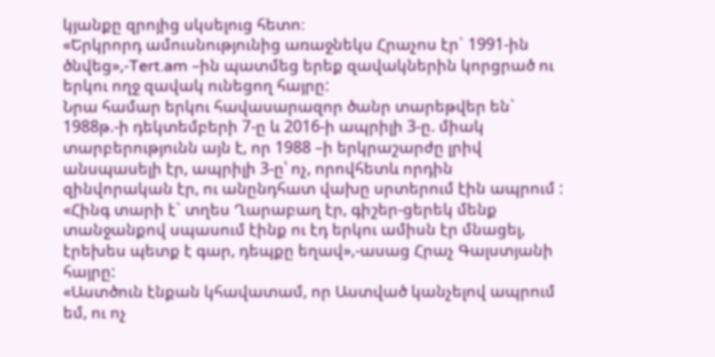կյանքը զրոյից սկսելուց հետո։
«Երկրորդ ամուսնությունից առաջնեկս Հրաչոս էր` 1991-ին ծնվեց»,-Tert.am –ին պատմեց երեք զավակներին կորցրած ու երկու ողջ զավակ ունեցող հայրը:
Նրա համար երկու հավասարազոր ծանր տարեթվեր են` 1988թ.-ի դեկտեմբերի 7-ը և 2016-ի ապրիլի 3-ը. միակ տարբերությունն այն է, որ 1988 –ի երկրաշարժը լրիվ անսպասելի էր, ապրիլի 3-ը՝ ոչ, որովհետև որդին զինվորական էր, ու անընդհատ վախը սրտերում էին ապրում :
«Հինգ տարի է` տղես Ղարաբաղ էր, գիշեր-ցերեկ մենք տանջանքով սպասում էինք ու էդ երկու ամիսն էր մնացել, էրեխես պետք է գար, դեպքը եղավ»,-ասաց Հրաչ Գալստյանի հայրը:
«Աստծուն էնքան կհավատամ, որ Աստված կանչելով ապրում եմ, ու ոչ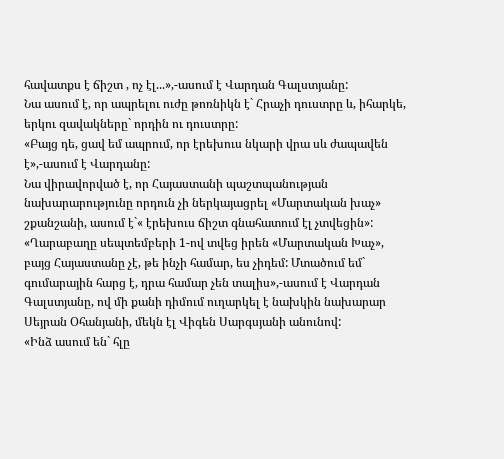հավատքս է ճիշտ , ոչ էլ...»,-ասում է Վարդան Գալստյանը:
Նա ասում է, որ ապրելու ուժը թոռնիկն է` Հրաչի դուստրը և, իհարկե, երկու զավակները` որդին ու դուստրը:
«Բայց դե, ցավ եմ ապրում, որ էրեխուս նկարի վրա սև ժապավեն է»,-ասում է Վարդանը:
Նա վիրավորված է, որ Հայաստանի պաշտպանության նախարարությունը որդուն չի ներկայացրել «Մարտական խաչ» շքանշանի, ասում է`« էրեխուս ճիշտ գնահատում էլ չտվեցին»:
«Ղարաբաղը սեպտեմբերի 1-ով տվեց իրեն «Մարտական Խաչ», բայց Հայաստանը չէ, թե ինչի համար, ես չիդեմ: Մտածում եմ` գումարային հարց է, դրա համար չեն տալիս»,-ասում է Վարդան Գալստյանը, ով մի քանի դիմում ուղարկել է նախկին նախարար Սեյրան Օհանյանի, մեկն էլ Վիգեն Սարգսյանի անունով:
«Ինձ ասում են` հլը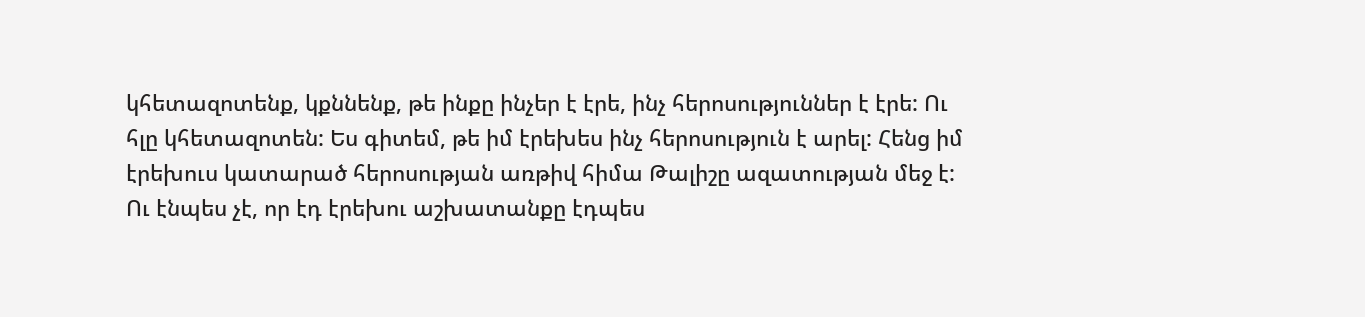կհետազոտենք, կքննենք, թե ինքը ինչեր է էրե, ինչ հերոսություններ է էրե: Ու հլը կհետազոտեն: Ես գիտեմ, թե իմ էրեխես ինչ հերոսություն է արել: Հենց իմ էրեխուս կատարած հերոսության առթիվ հիմա Թալիշը ազատության մեջ է: Ու էնպես չէ, որ էդ էրեխու աշխատանքը էդպես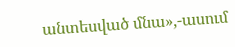անտեսված մնա»,-ասում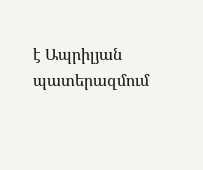է Ապրիլյան պատերազմում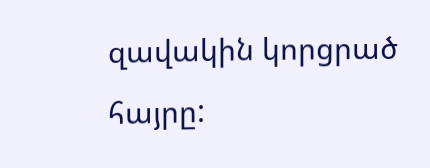զավակին կորցրած հայրը: